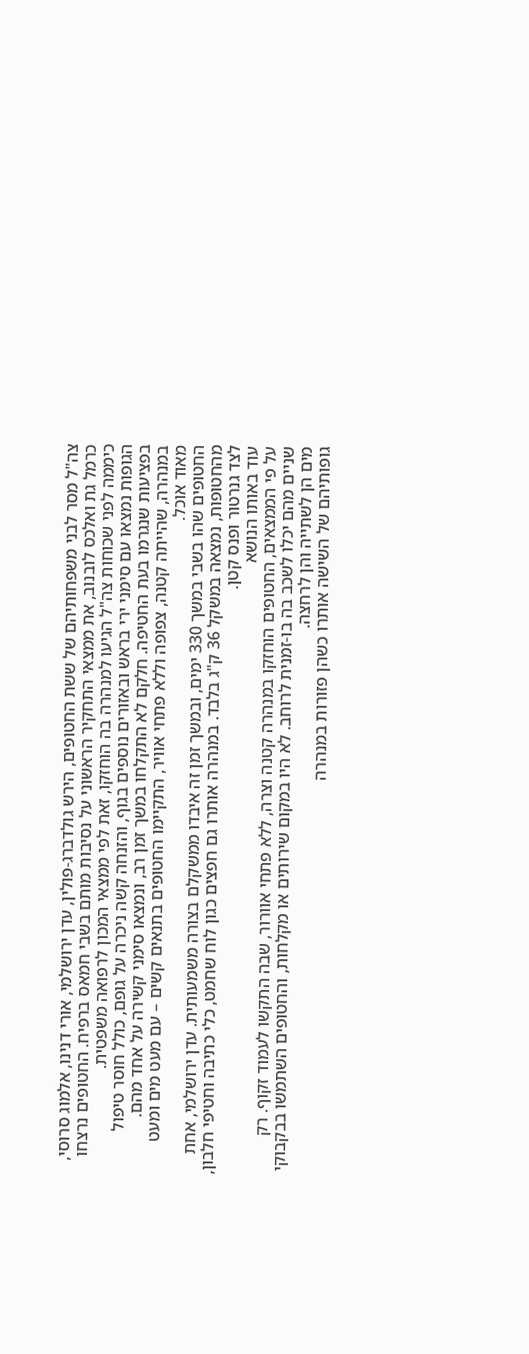צה"ל מסר לבני משפחותיהם של ששת החטופים, הירש גולדברג-פולין, עדן ירושלמי, אורי דנינו, אלמוג סרוסי, כרמל גת ואלכס לובנוב, את ממצאי התחקיר הראשוני על נסיבות מותם בשבי חמאס ברפיח. החטופים נרצחו כיממה לפני שכוחות צה"ל הגיעו למנהרה בה הוחזקו, זאת לפי ממצאי המכון לרפואה משפטית.
הגופות נמצאו עם סימני ירי בראש ובאזורים נוספים בגוף, והזנחה קשה ניכרה על גופם, כולל חוסר טיפול בפציעות שנגרמו בעת החטיפה. חלקם לא התקלחו במשך זמן רב, ונמצאו סימני קשירה על אחד מהם. במנהרה, שהייתה קטנה, צפופה וללא פתחי אוויר, התקיימו החטופים בתנאים קשים – עם מעט מים ומעט מאוד אוכל.
החטופים שהו בשבי במשך 330 ימים, ובמשך זמן זה איבדו ממשקלם בצורה משמעותית. עדן ירושלמי, אחת מהחטופות, נמצאה במשקל 36 ק"ג בלבד. במנהרה אותרו גם חפצים כגון לוח שחמט, כלי כתיבה וחטיפי חלבון, לצד גנרטור ופנס קטן.
עוד באותו הנושא
על פי הממצאים, החטופים הוחזקו במנהרה קטנה וצרה, ללא פתחי אוורור, שבה התקשו לעמוד זקוף. רק שניים מהם יכלו לשכב בה בו-זמנית לרוחב. לא היו במקום שירותים או מקלחות, והחטופים השתמשו בבקבוקי מים הן לשתייה והן לרחצה.
גופותיהם של השישה אותרו כשהן פזורות במנהרה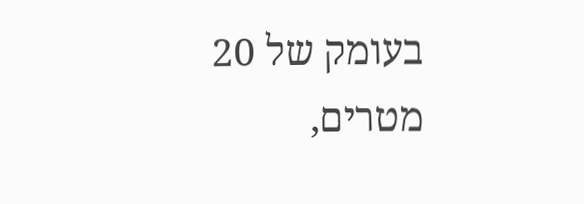בעומק של 20 מטרים,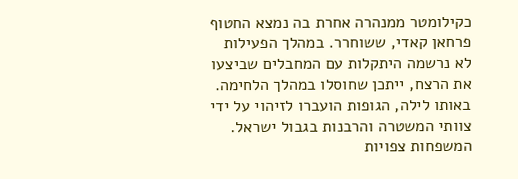כקילומטר ממנהרה אחרת בה נמצא החטוף פרחאן קאדי, ששוחרר. במהלך הפעילות לא נרשמה היתקלות עם המחבלים שביצעו את הרצח, ייתכן שחוסלו במהלך הלחימה. באותו לילה, הגופות הועברו לזיהוי על ידי צוותי המשטרה והרבנות בגבול ישראל.
המשפחות צפויות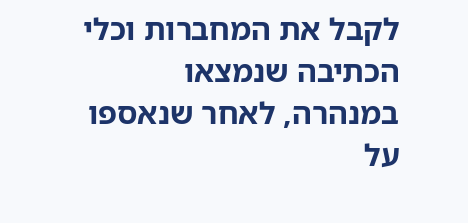לקבל את המחברות וכלי הכתיבה שנמצאו במנהרה, לאחר שנאספו על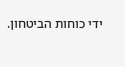ידי כוחות הביטחון.